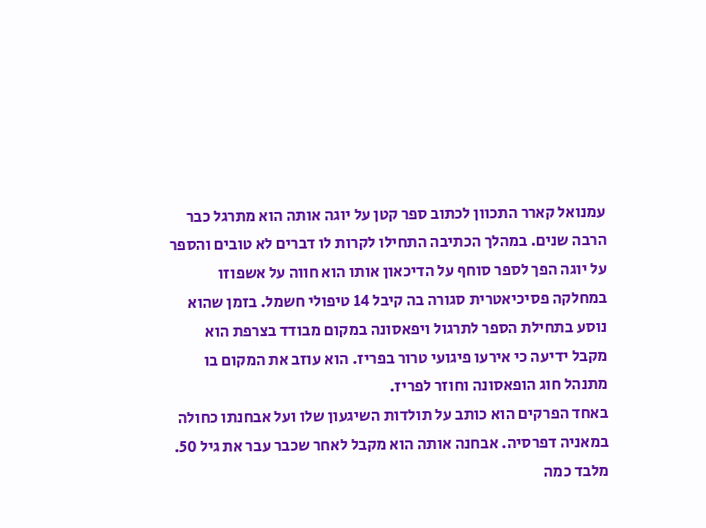עמנואל קארר התכוון לכתוב ספר קטן על יוגה אותה הוא מתרגל כבר הרבה שנים. במהלך הכתיבה התחילו לקרות לו דברים לא טובים והספר על יוגה הפך לספר סוחף על הדיכאון אותו הוא חווה על אשפוזו במחלקה פסיכיאטרית סגורה בה קיבל 14 טיפולי חשמל. בזמן שהוא נוסע בתחילת הספר לתרגול ויפאסונה במקום מבודד בצרפת הוא מקבל ידיעה כי אירעו פיגועי טרור בפריז. הוא עוזב את המקום בו מתנהל חוג הופאסונה וחוזר לפריז.
באחד הפרקים הוא כותב על תולדות השיגעון שלו ועל אבחנתו כחולה במאניה דפרסיה. אבחנה אותה הוא מקבל לאחר שכבר עבר את גיל 50.
מלבד כמה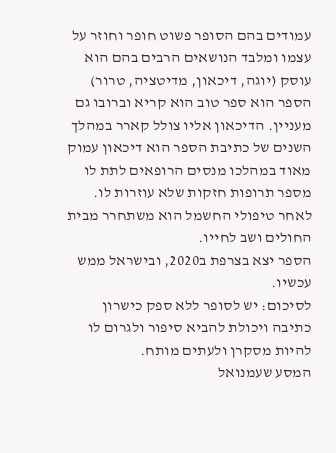עמודים בהם הסופר פשוט חופר וחוזר על עצמו ומלבד הנושאים הרבים בהם הוא עוסק (יוגה, דיכאון, מדיטציה, טרור) הספר הוא ספר טוב הוא קריא וברובו גם מעניין. הדיכאון אליו צולל קארר במהלך השנים של כתיבת הספר הוא דיכאון עמוק מאוד במהלכו מנסים הרופאים לתת לו מספר תרופות חזקות שלא עוזרות לו. לאחר טיפולי החשמל הוא משתחרר מבית החולים ושב לחייו.
הספר יצא בצרפת ב2020, ובישראל ממש עכשיו.
לסיכום: יש לסופר ללא ספק כישרון כתיבה ויכולת להביא סיפור ולגרום לו להיות מסקרן ולעתים מותח.
המסע שעמנואל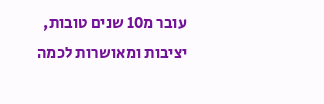עובר מ10 שנים טובות, יציבות ומאושרות לכמה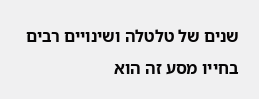שנים של טלטלה ושינויים רבים בחייו מסע זה הוא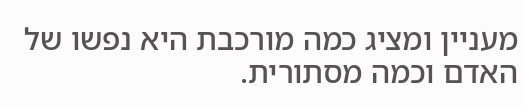מעניין ומציג כמה מורכבת היא נפשו של האדם וכמה מסתורית.